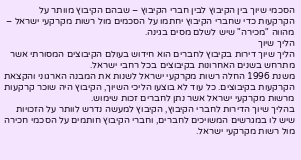הסכמי שיוך בין הקיבוץ לבין חברי הקיבוץ – שבהם הקיבוץ מוותר על הקרקעות כדי שחברי הקיבוץ יחתמו על הסכמים מול רשות מקרקעי ישראל – מהווה "מכירה" שיש לשלם מסים בגינה.
הליך שיוך
הליך שיוך דירות בקיבוץ לחברים הוא חידוש בעולם הקיבוצים המסורתי אשר מתרחש בשנים האחרונות בקיבוצים בכל רחבי ישראל.
משנת 1996 החלה רשות מקרקעי ישראל לשנות את המבנה הארגוני והקצאת הקרקעות בקיבוצים. כל עוד לא בוצעו הליכי השיוך, הקיבוץ היה שוכר קרקעות מרשות מקרקעי ישראל אשר נתן לחברים זכות שימוש.
בהליך שיוך הדירות לחברי הקיבוץ, הקיבוץ למעשה נדרש לוותר על הזכויות שיש לו במגרשים המשויכים לחברים, וחברי הקיבוץ חותמים על הסכמי חכירה מול רשות מקרקעי ישראל.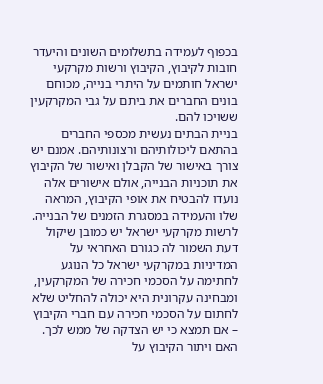בכפוף לעמידה בתשלומים השונים והיעדר חובות לקיבוץ, הקיבוץ ורשות מקרקעי ישראל חותמים על היתרי בנייה, מכוחם בונים החברים את ביתם על גבי המקרקעין ששויכו להם.
בניית הבתים נעשית מכספי החברים בהתאם ליכולותיהם ורצונותיהם. אמנם יש צורך באישור של הקבלן ואישור של הקיבוץ את תוכניות הבנייה, אולם אישורים אלה נועדו להבטיח את אופי הקיבוץ, המראה שלו והעמידה במסגרת הזמנים של הבנייה.
לרשות מקרקעי ישראל יש כמובן שיקול דעת השמור לה כגורם האחראי על המדיניות במקרקעי ישראל כל הנוגע לחתימה על הסכמי חכירה של המקרקעין, ומבחינה עקרונית היא יכולה להחליט שלא לחתום על הסכמי חכירה עם חברי הקיבוץ – אם תמצא כי יש הצדקה של ממש לכך.
האם ויתור הקיבוץ על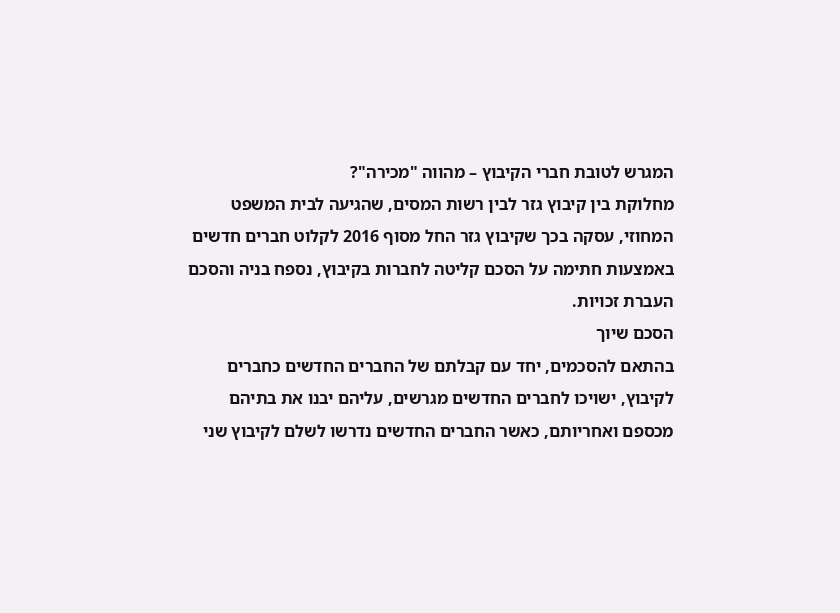המגרש לטובת חברי הקיבוץ – מהווה "מכירה"?
מחלוקת בין קיבוץ גזר לבין רשות המסים, שהגיעה לבית המשפט המחוזי, עסקה בכך שקיבוץ גזר החל מסוף 2016 לקלוט חברים חדשים באמצעות חתימה על הסכם קליטה לחברות בקיבוץ, נספח בניה והסכם העברת זכויות.
הסכם שיוך
בהתאם להסכמים, יחד עם קבלתם של החברים החדשים כחברים לקיבוץ, ישויכו לחברים החדשים מגרשים, עליהם יבנו את בתיהם מכספם ואחריותם, כאשר החברים החדשים נדרשו לשלם לקיבוץ שני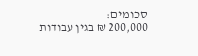סכומים:
200,000 ₪ בגין עבודות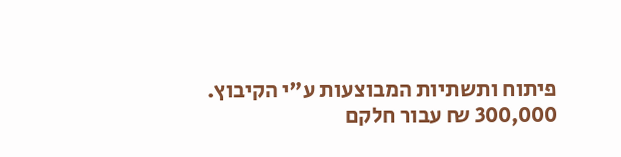פיתוח ותשתיות המבוצעות ע"י הקיבוץ.
300,000 ₪ עבור חלקם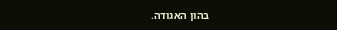בהון האגודה.